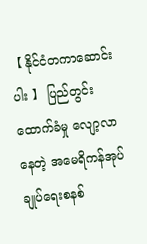【 နိုင်ငံတကာဆောင်းပါး 】 ပြည်တွင်းထောက်ခံမှု လျော့လာနေတဲ့ အမေရိကန်အုပ်ချုပ်ရေးစနစ်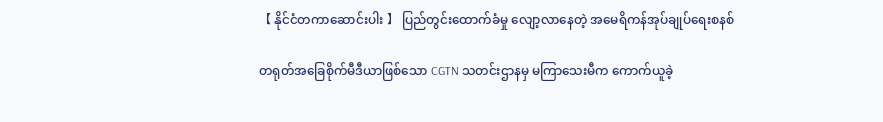【 နိုင်ငံတကာဆောင်းပါး 】 ပြည်တွင်းထောက်ခံမှု လျော့လာနေတဲ့ အမေရိကန်အုပ်ချုပ်ရေးစနစ်

တရုတ်အခြေစိုက်မီဒီယာဖြစ်သော CGTN သတင်းဌာနမှ မကြာသေးမီက ကောက်ယူခဲ့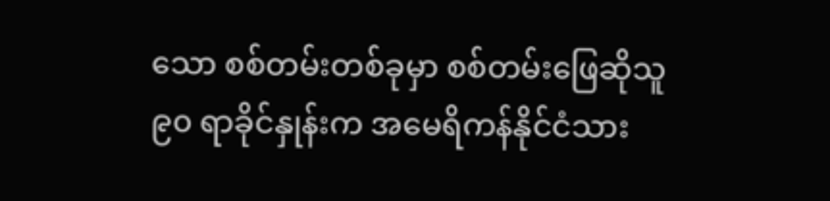သော စစ်တမ်းတစ်ခုမှာ စစ်တမ်းဖြေဆိုသူ ၉၀ ရာခိုင်နှုန်းက အမေရိကန်နိုင်ငံသား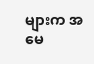များက အမေ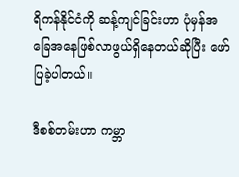ရိကန်နိုင်ငံကို ဆန့်ကျင်ခြင်းဟာ ပုံမှန်အခြေအနေဖြစ်လာဖွယ်ရှိနေတယ်ဆိုပြီး ဖော်ပြခဲ့ပါတယ်။

ဒီစစ်တမ်းဟာ ကမ္ဘာ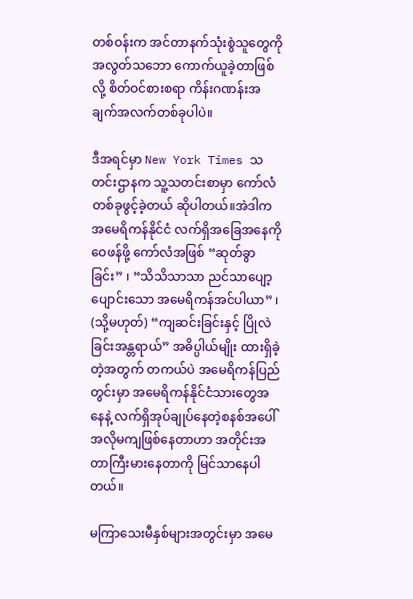တစ်ဝန်းက အင်တာနက်သုံးစွဲသူတွေကို အလွတ်သဘော ကောက်ယူခဲ့တာဖြစ်လို့ စိတ်ဝင်စားစရာ ကိန်းဂဏန်းအချက်အလက်တစ်ခုပါပဲ။

ဒီအရင်မှာ New York Times သတင်းဌာနက သူ့သတင်းစာမှာ ကော်လံတစ်ခုဖွင့်ခဲ့တယ် ဆိုပါတယ်။အဲဒါက အမေရိကန်နိုင်ငံ လက်ရှိအခြေအနေကို ဝေဖန်ဖို့ ကော်လံအဖြစ် “ဆုတ်ခွာခြင်း” ၊ “သိသိသာသာ ညင်သာပျော့ပျောင်းသော အမေရိကန်အင်ပါယာ” ၊ (သို့မဟုတ်) “ကျဆင်းခြင်းနှင့် ပြိုလဲခြင်းအန္တရာယ်” အဓိပ္ပါယ်မျိုး ထားရှိခဲ့တဲ့အတွက် တကယ်ပဲ အမေရိကန်ပြည်တွင်းမှာ အမေရိကန်နိုင်ငံသားတွေအနေနဲ့ လက်ရှိအုပ်ချုပ်နေတဲ့စနစ်အပေါ် အလိုမကျဖြစ်နေတာဟာ အတိုင်းအတာကြီးမားနေတာကို မြင်သာနေပါတယ်။

မကြာသေးမီနှစ်များအတွင်းမှာ အမေ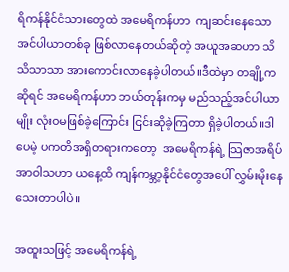ရိကန်နိုင်ငံသားတွေထဲ အမေရိကန်ဟာ  ကျဆင်းနေသော အင်ပါယာတစ်ခု ဖြစ်လာနေတယ်ဆိုတဲ့ အယူအဆဟာ သိသိသာသာ အားကောင်းလာနေခဲ့ပါတယ်။ဒီထဲမှာ တချို့ကဆိုရင် အမေရိကန်ဟာ ဘယ်တုန်းကမှ မည်သည့်အင်ပါယာမျိုး လုံးဝမဖြစ်ခဲ့ကြောင်း ငြင်းဆိုခဲ့ကြတာ ရှိခဲ့ပါတယ်။ဒါပေမဲ့ ပကတိအရှိတရားကတော့  အမေရိကန်ရဲ့ သြဇာအရိပ်အာဝါသဟာ ယနေ့ထိ ကျန်ကမ္ဘာ့နိုင်ငံတွေအပေါ် လွှမ်းမိုးနေသေးတာပါပဲ။

အထူးသဖြင့် အမေရိကန်ရဲ့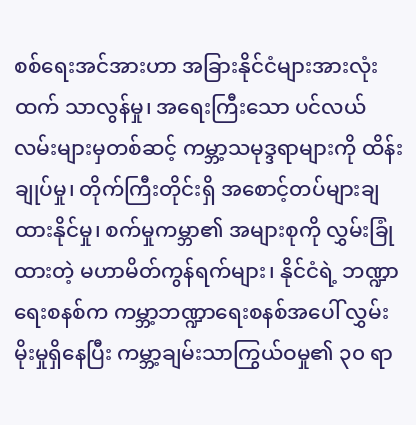စစ်ရေးအင်အားဟာ အခြားနိုင်ငံများအားလုံးထက် သာလွန်မှု၊ အရေးကြီးသော ပင်လယ်လမ်းများမှတစ်ဆင့် ကမ္ဘာ့သမုဒ္ဒရာများကို ထိန်းချုပ်မှု၊ တိုက်ကြီးတိုင်းရှိ အစောင့်တပ်များချထားနိုင်မှု၊ စက်မှုကမ္ဘာ၏ အများစုကို လွှမ်းခြုံထားတဲ့ မဟာမိတ်ကွန်ရက်များ၊ နိုင်ငံရဲ့ ဘဏ္ဍာရေးစနစ်က ကမ္ဘာ့ဘဏ္ဍာရေးစနစ်အပေါ် လွှမ်းမိုးမှုရှိနေပြီး ကမ္ဘာ့ချမ်းသာကြွယ်ဝမှု၏ ၃၀ ရာ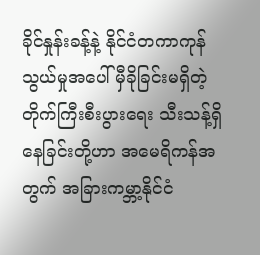ခိုင်နှုန်းခန့်နဲ့ နိုင်ငံတကာကုန်သွယ်မှုအပေါ် မှီခိုခြင်းမရှိတဲ့ တိုက်ကြီးစီးပွားရေး သီးသန့်ရှိနေခြင်းတို့ဟာ အမေရိကန်အတွက် အခြားကမ္ဘာ့နိုင်ငံ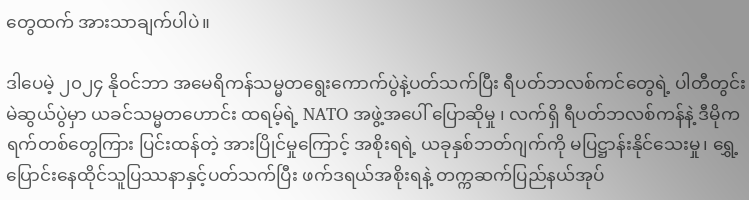တွေထက် အားသာချက်ပါပဲ။

ဒါပေမဲ့ ၂၀၂၄ နိုဝင်ဘာ အမေရိကန်သမ္မတရွေးကောက်ပွဲနဲ့ပတ်သက်ပြီး ရီပတ်ဘလစ်ကင်တွေရဲ့ ပါတီတွင်းမဲဆွယ်ပွဲမှာ ယခင်သမ္မတဟောင်း ထရမ့်ရဲ့ NATO အဖွဲ့အပေါ် ပြောဆိုမှု ၊ လက်ရှိ ရီပတ်ဘလစ်ကန်နဲ့ ဒီမိုကရက်တစ်တွေကြား ပြင်းထန်တဲ့ အားပြိုင်မှုကြောင့် အစိုးရရဲ့ ယခုနှစ်ဘတ်ဂျက်ကို မပြဋ္ဌာန်းနိုင်သေးမှု၊ ရွှေ့ပြောင်းနေထိုင်သူပြဿနာနှင့်ပတ်သက်ပြီး ဖက်ဒရယ်အစိုးရနဲ့ တက္ကဆက်ပြည်နယ်အုပ်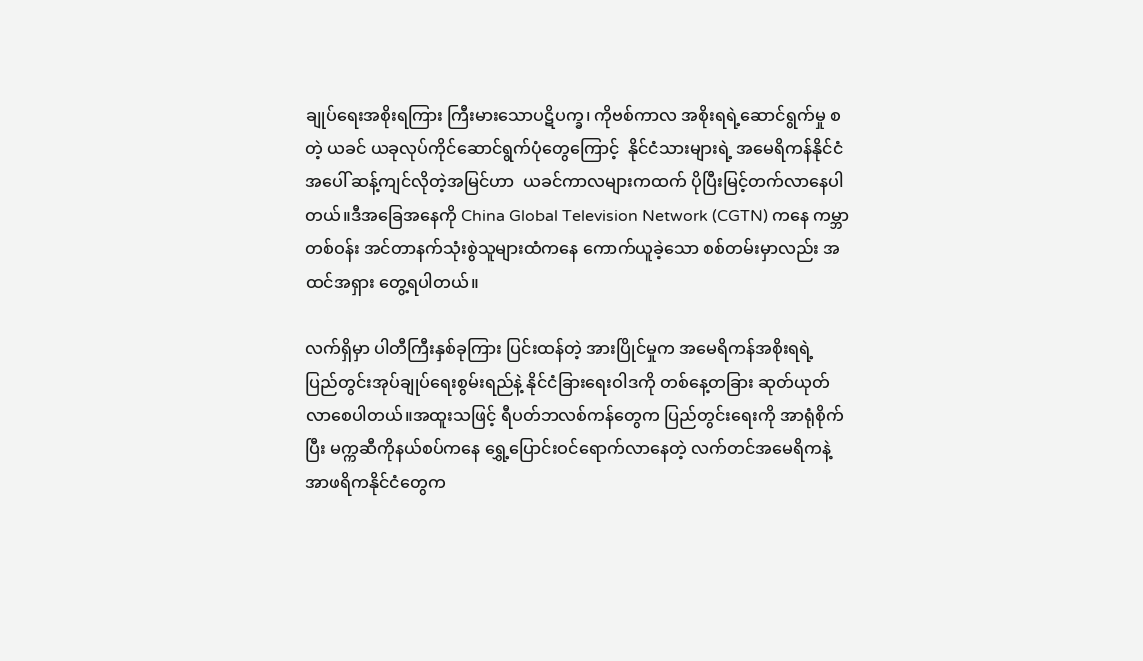ချုပ်ရေးအစိုးရကြား ကြီးမားသောပဋိပက္ခ၊ ကိုဗစ်ကာလ အစိုးရရဲ့ဆောင်ရွက်မှု စတဲ့ ယခင် ယခုလုပ်ကိုင်ဆောင်ရွက်ပုံတွေကြောင့်  နိုင်ငံသားများရဲ့ အမေရိကန်နိုင်ငံအပေါ် ဆန့်ကျင်လိုတဲ့အမြင်ဟာ  ယခင်ကာလများကထက် ပိုပြီးမြင့်တက်လာနေပါတယ်။ဒီအခြေအနေကို China Global Television Network (CGTN) ကနေ ကမ္ဘာတစ်ဝန်း အင်တာနက်သုံးစွဲသူများထံကနေ ကောက်ယူခဲ့သော စစ်တမ်းမှာလည်း အထင်အရှား တွေ့ရပါတယ်။

လက်ရှိမှာ ပါတီကြီးနှစ်ခုကြား ပြင်းထန်တဲ့ အားပြိုင်မှုက အမေရိကန်အစိုးရရဲ့ ပြည်တွင်းအုပ်ချုပ်ရေးစွမ်းရည်နဲ့ နိုင်ငံခြားရေးဝါဒကို တစ်နေ့တခြား ဆုတ်ယုတ်လာစေပါတယ်။အထူးသဖြင့် ရီပတ်ဘလစ်ကန်တွေက ပြည်တွင်းရေးကို အာရုံစိုက်ပြီး မက္ကဆီကိုနယ်စပ်ကနေ ရွှေ့ပြောင်းဝင်ရောက်လာနေတဲ့ လက်တင်အမေရိကနဲ့ အာဖရိကနိုင်ငံတွေက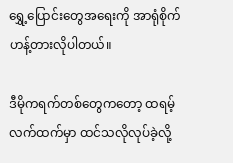ရွှေ့ပြောင်းတွေအရေးကို အာရုံစိုက် ဟန့်တားလိုပါတယ်။

ဒီမိုကရက်တစ်တွေကတော့ ထရမ့်လက်ထက်မှာ ထင်သလိုလုပ်ခဲ့လို့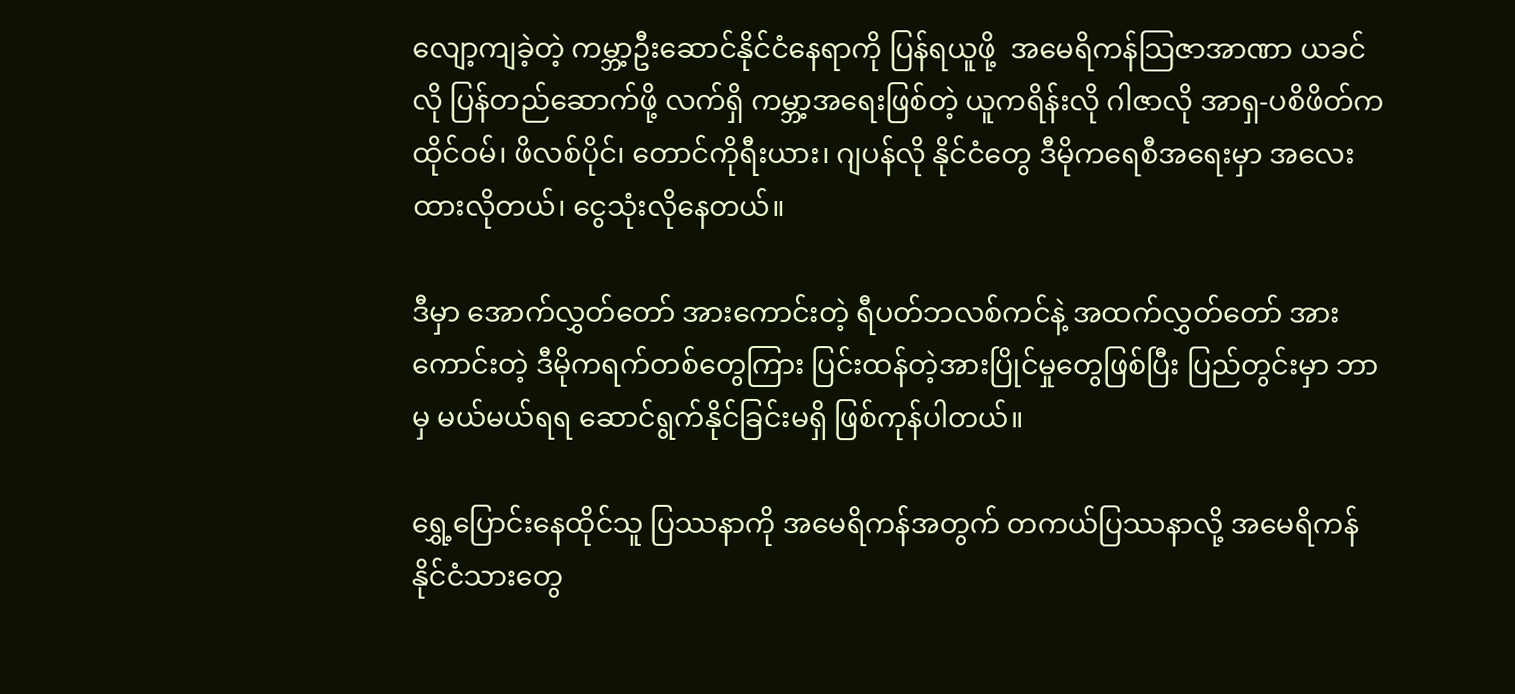လျော့ကျခဲ့တဲ့ ကမ္ဘာ့ဦးဆောင်နိုင်ငံနေရာကို ပြန်ရယူဖို့  အမေရိကန်သြဇာအာဏာ ယခင်လို ပြန်တည်ဆောက်ဖို့ လက်ရှိ ကမ္ဘာ့အရေးဖြစ်တဲ့ ယူကရိန်းလို ဂါဇာလို အာရှ-ပစိဖိတ်က ထိုင်ဝမ်၊ ဖိလစ်ပိုင်၊ တောင်ကိုရီးယား၊ ဂျပန်လို နိုင်ငံတွေ ဒီမိုကရေစီအရေးမှာ အလေးထားလိုတယ်၊ ငွေသုံးလိုနေတယ်။

ဒီမှာ အောက်လွှတ်တော် အားကောင်းတဲ့ ရီပတ်ဘလစ်ကင်နဲ့ အထက်လွှတ်တော် အားကောင်းတဲ့ ဒီမိုကရက်တစ်တွေကြား ပြင်းထန်တဲ့အားပြိုင်မှုတွေဖြစ်ပြီး ပြည်တွင်းမှာ ဘာမှ မယ်မယ်ရရ ဆောင်ရွက်နိုင်ခြင်းမရှိ ဖြစ်ကုန်ပါတယ်။

ရွှေ့ပြောင်းနေထိုင်သူ ပြဿနာကို အမေရိကန်အတွက် တကယ်ပြဿနာလို့ အမေရိကန်နိုင်ငံသားတွေ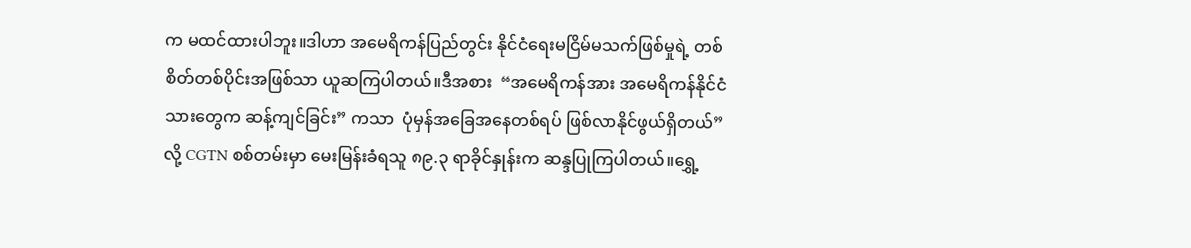က မထင်ထားပါဘူး။ဒါဟာ အမေရိကန်ပြည်တွင်း နိုင်ငံရေးမငြိမ်မသက်ဖြစ်မှုရဲ့ တစ်စိတ်တစ်ပိုင်းအဖြစ်သာ ယူဆကြပါတယ်။ဒီအစား  “အမေရိကန်အား အမေရိကန်နိုင်ငံသားတွေက ဆန့်ကျင်ခြင်း” ကသာ  ပုံမှန်အခြေအနေတစ်ရပ် ဖြစ်လာနိုင်ဖွယ်ရှိတယ်” လို့ CGTN စစ်တမ်းမှာ မေးမြန်းခံရသူ ၈၉.၃ ရာခိုင်နှုန်းက ဆန္ဒပြုကြပါတယ်။ရွှေ့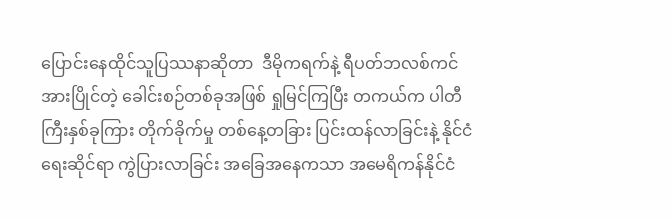ပြောင်းနေထိုင်သူပြဿနာဆိုတာ  ဒီမိုကရက်နဲ့ ရီပတ်ဘလစ်ကင် အားပြိုင်တဲ့ ခေါင်းစဉ်တစ်ခုအဖြစ် ရှုမြင်ကြပြီး တကယ်က ပါတီကြီးနှစ်ခုကြား တိုက်ခိုက်မှု တစ်နေ့တခြား ပြင်းထန်လာခြင်းနဲ့ နိုင်ငံရေးဆိုင်ရာ ကွဲပြားလာခြင်း အခြေအနေကသာ အမေရိကန်နိုင်ငံ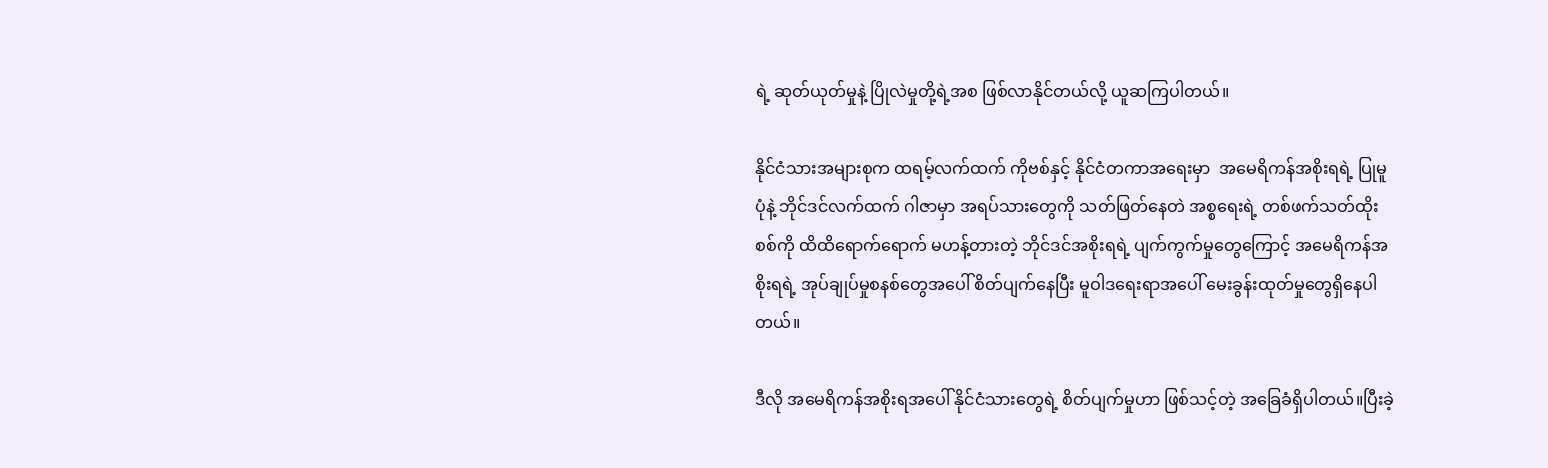ရဲ့ ဆုတ်ယုတ်မှုနဲ့ ပြိုလဲမှုတို့ရဲ့အစ ဖြစ်လာနိုင်တယ်လို့ ယူဆကြပါတယ်။

နိုင်ငံသားအများစုက ထရမ့်လက်ထက် ကိုဗစ်နှင့် နိုင်ငံတကာအရေးမှာ  အမေရိကန်အစိုးရရဲ့ ပြုမူပုံနဲ့ ဘိုင်ဒင်လက်ထက် ဂါဇာမှာ အရပ်သားတွေကို သတ်ဖြတ်နေတဲ အစ္စရေးရဲ့ တစ်ဖက်သတ်ထိုးစစ်ကို ထိထိရောက်ရောက် မဟန့်တားတဲ့ ဘိုင်ဒင်အစိုးရရဲ့ ပျက်ကွက်မှုတွေကြောင့် အမေရိကန်အစိုးရရဲ့ အုပ်ချုပ်မှုစနစ်တွေအပေါ် စိတ်ပျက်နေပြီး မူဝါဒရေးရာအပေါ် မေးခွန်းထုတ်မှုတွေရှိနေပါတယ်။

ဒီလို အမေရိကန်အစိုးရအပေါ် နိုင်ငံသားတွေရဲ့ စိတ်ပျက်မှုဟာ ဖြစ်သင့်တဲ့ အခြေခံရှိပါတယ်။ပြီးခဲ့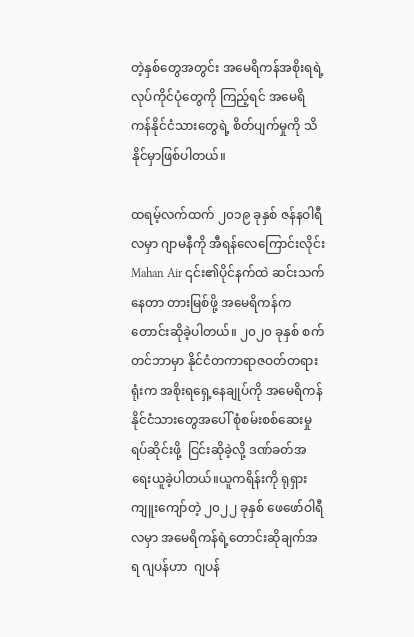တဲ့နှစ်တွေအတွင်း အမေရိကန်အစိုးရရဲ့ လုပ်ကိုင်ပုံတွေကို ကြည့်ရင် အမေရိကန်နိုင်ငံသားတွေရဲ့ စိတ်ပျက်မှုကို သိနိုင်မှာဖြစ်ပါတယ်။

ထရမ့်လက်ထက် ၂၀၁၉ ခုနှစ် ဇန်နဝါရီလမှာ ဂျာမနီကို အီရန်လေကြောင်းလိုင်း Mahan Air ၎င်း၏ပိုင်နက်ထဲ ဆင်းသက်နေတာ တားမြစ်ဖို့ အမေရိကန်က တောင်းဆိုခဲ့ပါတယ်။ ၂၀၂၀ ခုနှစ် စက်တင်ဘာမှာ နိုင်ငံတကာရာဇဝတ်တရားရုံးက အစိုးရရှေ့နေချုပ်ကို အမေရိကန်နိုင်ငံသားတွေအပေါ် စုံစမ်းစစ်ဆေးမှုရပ်ဆိုင်းဖို့  ငြင်းဆိုခဲ့လို့ ဒဏ်ခတ်အရေးယူခဲ့ပါတယ်။ယူကရိန်းကို ရုရှားကျူးကျော်တဲ့ ၂၀၂၂ ခုနှစ် ဖေဖော်ဝါရီလမှာ အမေရိကန်ရဲ့တောင်းဆိုချက်အရ ဂျပန်ဟာ  ဂျပန်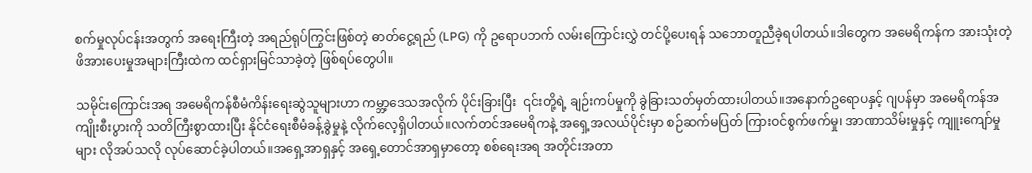စက်မှုလုပ်ငန်းအတွက် အရေးကြီးတဲ့ အရည်ရုပ်ကြွင်းဖြစ်တဲ့ ဓာတ်ငွေ့ရည် (LPG) ကို ဥရောပဘက် လမ်းကြောင်းလွှဲ တင်ပို့ပေးရန် သဘောတူညီခဲ့ရပါတယ်။ဒါတွေက အမေရိကန်က အားသုံးတဲ့ ဖိအားပေးမှုအများကြီးထဲက ထင်ရှားမြင်သာခဲ့တဲ့ ဖြစ်ရပ်တွေပါ။

သမိုင်းကြောင်းအရ အမေရိကန်စီမံကိန်းရေးဆွဲသူများဟာ ကမ္ဘာ့ဒေသအလိုက် ပိုင်းခြားပြီး  ၎င်းတို့ရဲ့ ချဉ်းကပ်မှုကို ခွဲခြားသတ်မှတ်ထားပါတယ်။အနောက်ဥရောပနှင့် ဂျပန်မှာ အမေရိကန်အကျိုးစီးပွားကို သတိကြီးစွာထားပြီး နိုင်ငံရေးစီမံခန့်ခွဲမှုနဲ့ လိုက်လေ့ရှိပါတယ်။လက်တင်အမေရိကနဲ့ အရှေ့အလယ်ပိုင်းမှာ စဉ်ဆက်မပြတ် ကြားဝင်စွက်ဖက်မှု၊ အာဏာသိမ်းမှုနှင့် ကျူးကျော်မှုများ လိုအပ်သလို လုပ်ဆောင်ခဲ့ပါတယ်။အရှေ့အာရှနှင့် အရှေ့တောင်အာရှမှာတော့ စစ်ရေးအရ အတိုင်းအတာ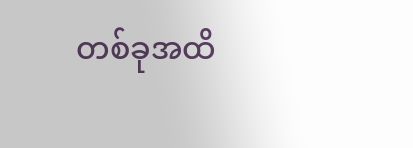တစ်ခုအထိ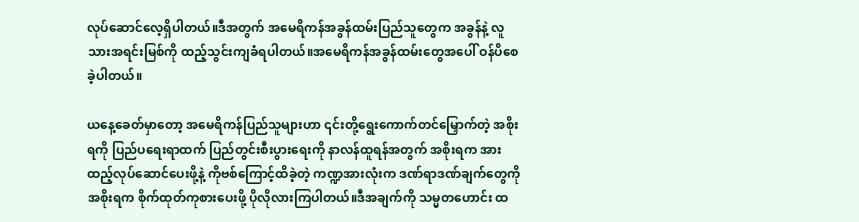လုပ်ဆောင်လေ့ရှိပါတယ်။ဒီအတွက် အမေရိကန်အခွန်ထမ်းပြည်သူတွေက အခွန်နဲ့ လူသားအရင်းမြစ်ကို ထည့်သွင်းကျခံရပါတယ်။အမေရိကန်အခွန်ထမ်းတွေအပေါ် ဝန်ပိစေခဲ့ပါတယ်။

ယနေ့ခေတ်မှာတော့ အမေရိကန်ပြည်သူများဟာ ၎င်းတို့ရွေးကောက်တင်မြှောက်တဲ့ အစိုးရကို ပြည်ပရေးရာထက် ပြည်တွင်းစီးပွားရေးကို နာလန်ထူရန်အတွက် အစိုးရက အားထည့်လုပ်ဆောင်ပေးဖို့နဲ့ ကိုဗစ်ကြောင့်ထိခဲ့တဲ့ ကဏ္ဍအားလုံးက ဒဏ်ရာဒဏ်ချက်တွေကို အစိုးရက စိုက်ထုတ်ကုစားပေးဖို့ ပိုလိုလားကြပါတယ်။ဒီအချက်ကို သမ္မတဟောင်း ထ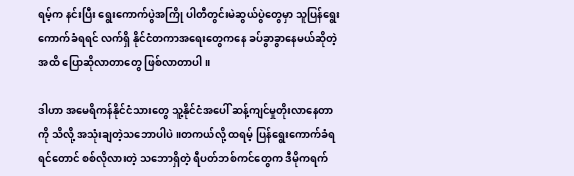ရမ့်က နင်းပြီး ရွေးကောက်ပွဲအကြို ပါတီတွင်းမဲဆွယ်ပွဲတွေမှာ သူပြန်ရွေးကောက်ခံရရင် လက်ရှိ နိုင်ငံတကာအရေးတွေကနေ ခပ်ခွာခွာနေမယ်ဆိုတဲ့အထိ ပြောဆိုလာတာတွေ ဖြစ်လာတာပါ။

ဒါဟာ အမေရိကန်နိုင်ငံသားတွေ သူ့နိုင်ငံအပေါ် ဆန့်ကျင်မှုတိုးလာနေတာကို သိလို့ အသုံးချတဲ့သဘောပါပဲ။တကယ်လို့ ထရမ့် ပြန်ရွေးကောက်ခံရရင်တောင် စစ်လိုလားတဲ့ သဘောရှိတဲ့ ရီပတ်ဘစ်ကင်တွေက ဒီမိုကရက်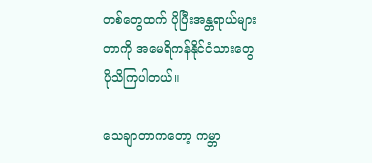တစ်တွေထက် ပိုပြီးအန္တရာယ်များတာကို အမေရိကန်နိုင်ငံသားတွေ ပိုသိကြပါတယ်။

သေချာတာကတော့ ကမ္ဘာ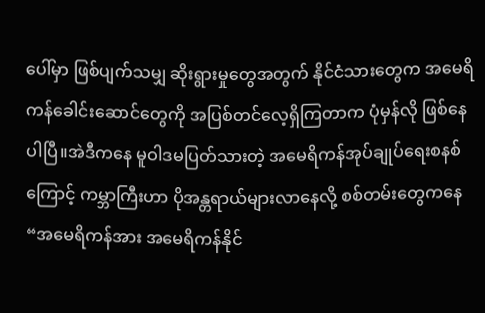ပေါ်မှာ ဖြစ်ပျက်သမျှ ဆိုးရွားမှုတွေအတွက် နိုင်ငံသားတွေက အမေရိကန်ခေါင်းဆောင်တွေကို အပြစ်တင်လေ့ရှိကြတာက ပုံမှန်လို ဖြစ်နေပါပြီ။အဲဒီကနေ မူဝါဒမပြတ်သားတဲ့ အမေရိကန်အုပ်ချုပ်ရေးစနစ်ကြောင့် ကမ္ဘာကြီးဟာ ပိုအန္တရာယ်များလာနေလို့ စစ်တမ်းတွေကနေ “အမေရိကန်အား အမေရိကန်နိုင်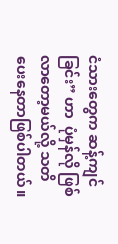ငံသားတွေက ဆန့်ကျင်ခြင်း” ဟာ  ပုံမှန်လို ဖြစ်လာတော့မယ်လို့ သတိပေးနေတာဖြစ်ပါတယ်။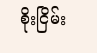စိုးငြိမ်း